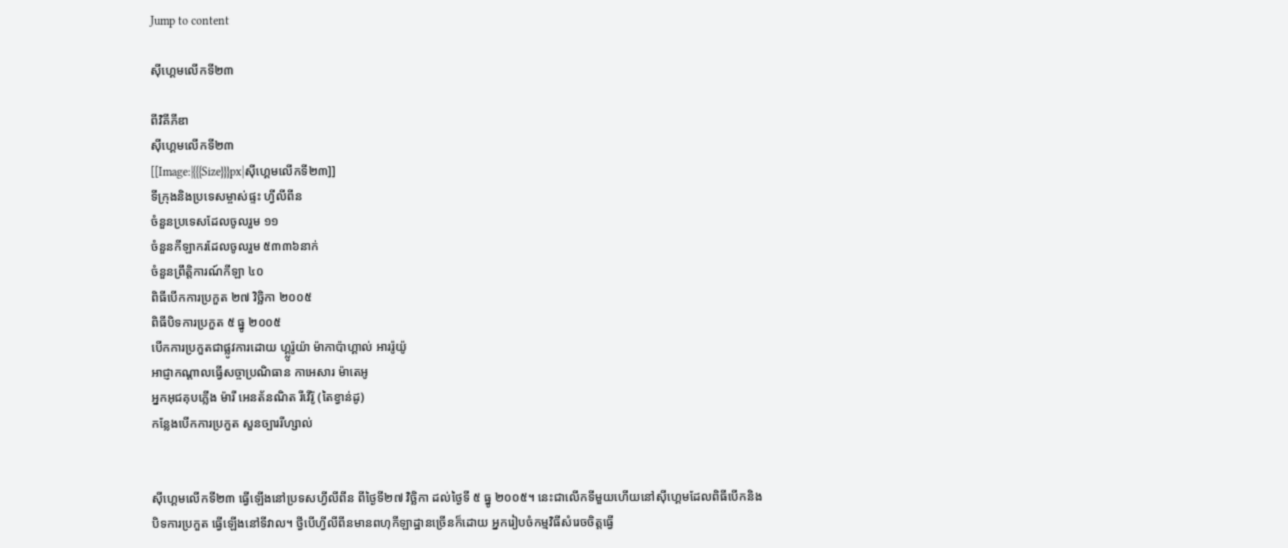Jump to content

ស៊ីហ្គេមលើកទី២៣

ពីវិគីភីឌា
ស៊ីហ្គេមលើកទី២៣
[[Image:|{{{Size}}}px|ស៊ីហ្គេមលើកទី២៣]]
ទីក្រុងនិងប្រទេសម្ចាស់ផ្ទះ ហ្វីលីពីន
ចំនួនប្រទេសដែលចូលរួម ១១
ចំនួនកីឡាករដែលចូលរួម ៥៣៣៦នាក់
ចំនួនព្រឹត្តិការណ៍កីឡា ៤០
ពិធីបើកការប្រកួត ២៧ វិច្ឆិកា ២០០៥
ពិធីបិទការប្រកួត ៥ ធ្នូ ២០០៥
បើកការប្រកួតជាផ្លូវការដោយ ហ្គ្លូរ៉ូយ៉ា ម៉ាកាប៉ាហ្គាល់ អាររ៉ូយ៉ូ
អាជ្ញាកណ្ដាលធ្វើសច្ចាប្រណិធាន កាអេសារ ម៉ាតេអូ
អ្នកអុជគុបភ្លើង ម៉ារី អេនត័នណិត រីវើរ៉ូ (តៃខ្វាន់ដូ)
កន្លែងបើកការប្រកួត សួនច្បាររីហ្សាល់


ស៊ីហ្គេមលើកទី២៣ ធ្វើឡើងនៅប្រទសហ្វីលីពីន ពីថ្ងៃទី២៧ វិច្ឆិកា ដល់ថ្ងៃទី ៥ ធ្នូ ២០០៥។ នេះជាលើកទីមួយហើយនៅស៊ីហ្គេមដែលពិធីបើកនិងបិទការប្រកួត ធ្វើឡើងនៅទីវាល។ ថ្វីបើហ្វីលីពីនមានពហុកីឡាដ្ឋានច្រើនក៏ដោយ អ្នករៀបចំកម្មវិធីសំរេចចិត្តធ្វើ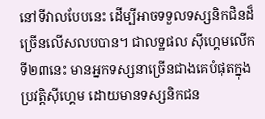នៅទីវាលបែបនេះ ដើម្បីអាចទទួលទស្សនិកជិនដ៏ច្រើនលើសលបបាន។ ជាលទ្ឋផល ស៊ីហ្គេមលើកទី២៣នេះ មានអ្នកទស្សនាច្រើនជាងគេបំផុតក្នុងប្រវត្តិស៊ីហ្គេម ដោយមានទស្សនិកជន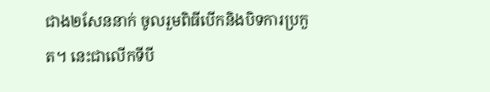ជាង២សែននាក់ ចូលរួមពិធីបើកនិងបិទការប្រកួត។ នេះជាលើកទីបី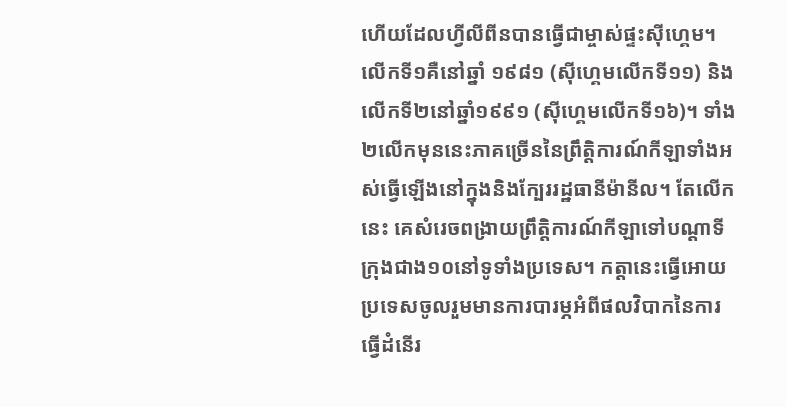ហើយដែលហ្វីលីពីនបានធ្វើជាម្ចាស់ផ្ទះស៊ីហ្គេម។ លើកទី១គឺនៅឆ្នាំ ១៩៨១ (ស៊ីហ្គេមលើកទី១១) និងលើកទី២នៅឆ្នាំ១៩៩១ (ស៊ីហ្គេមលើកទី១៦)។ ទាំង២លើកមុននេះភាគច្រើននៃព្រឹត្តិការណ៍កីឡាទាំងអស់ធ្វើឡើងនៅក្នុងនិងក្បែររដ្ឋធានីម៉ានីល។ តែលើកនេះ គេសំរេចពង្រាយព្រឹត្តិការណ៍កីឡាទៅបណ្ដាទីក្រុងជាង១០នៅទូទាំងប្រទេស។ កត្តានេះធ្វើអោយប្រទេសចូលរួមមានការបារម្ភអំពីផលវិបាកនៃការធ្វើដំនើរ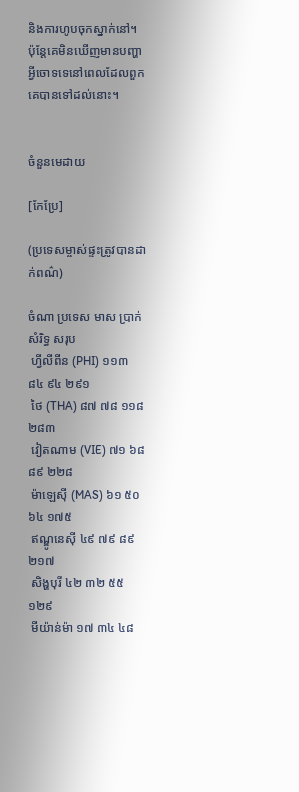និងការហូបចុកស្នាក់នៅ។ ប៉ុន្តែគេមិនឃើញមានបញ្ហាអ្វីចោទទេនៅពេលដែលពួកគេបានទៅដល់នោះ។


ចំនួនមេដាយ

[កែប្រែ]

(ប្រទេសម្ចាស់ផ្ទះត្រូវបានដាក់ពណ៌)

ចំណា ប្រទេស មាស ប្រាក់ សំរិទ្ធ សរុប
 ហ្វីលីពីន (PHI) ១១៣ ៨៤ ៩៤ ២៩១
 ថៃ (THA) ៨៧ ៧៨ ១១៨ ២៨៣
 វៀតណាម (VIE) ៧១ ៦៨ ៨៩ ២២៨
 ម៉ាឡេស៊ី (MAS) ៦១ ៥០ ៦៤ ១៧៥
 ឥណ្ឌូនេស៊ី ៤៩ ៧៩ ៨៩ ២១៧
 សិង្ហបុរី ៤២ ៣២ ៥៥ ១២៩
 មីយ៉ាន់ម៉ា ១៧ ៣៤ ៤៨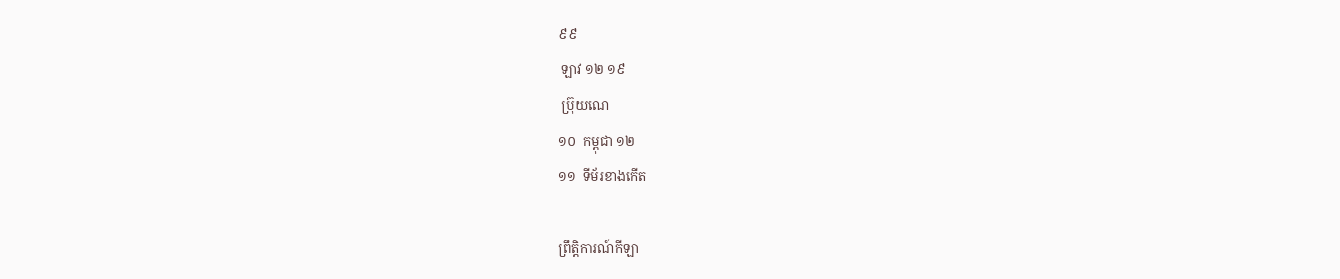៩៩
 ឡាវ ១២ ១៩
 ប្រ៊ុយណេ
១០  កម្ពុជា ១២
១១  ទីម័រខាងកើត

ព្រឹត្តិការណ៍កីឡា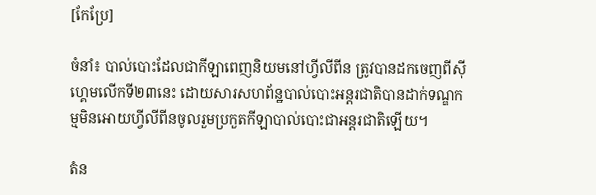[កែប្រែ]

ចំនាំ៖ បាល់បោះដែលជាកីឡាពេញនិយមនៅហ្វីលីពីន ត្រូវបានដកចេញពីស៊ីហ្គេមលើកទី២៣នេះ ដោយសារសហព័ន្ឋបាល់បោះអន្តរជាតិបានដាក់ទណ្ឌកម្មមិនអោយហ្វីលីពីនចូលរួមប្រកួតកីឡាបាល់បោះជាអន្តរជាតិឡើយ។

តំន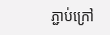ភ្ជាប់ក្រៅ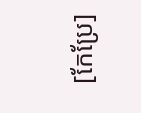[កែប្រែ]